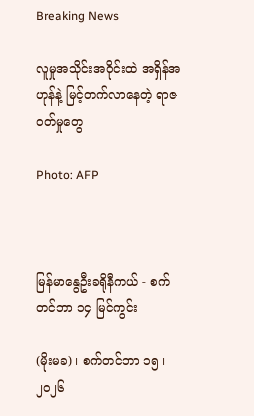Breaking News

လူမှုအသိုင်းအဝိုင်းထဲ အရှိန်အဟုန်နဲ့ မြင့်တက်လာနေတဲ့ ရာဇဝတ်မှုတွေ

Photo: AFP



မြန်မာနွေဦးခရိုနီကယ် - စက်တင်ဘာ ၁၄ မြင်ကွင်း

(မိုးမခ) ၊ စက်တင်ဘာ ၁၅ ၊ ၂၀၂၆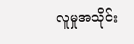လူမှုအသိုင်း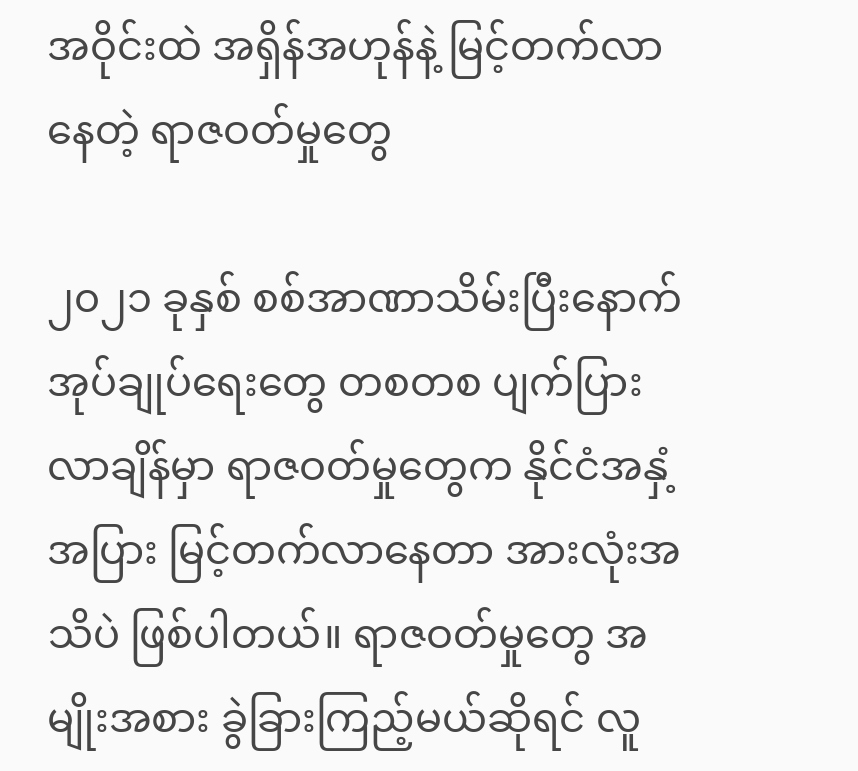အဝိုင်းထဲ အရှိန်အဟုန်နဲ့ မြင့်တက်လာနေတဲ့ ရာဇဝတ်မှုတွေ

၂၀၂၁ ခုနှစ် စစ်အာဏာသိမ်းပြီးနောက် အုပ်ချုပ်ရေးတွေ တစတစ ပျက်ပြားလာချိန်မှာ ရာဇဝတ်မှုတွေက နိုင်ငံအနှံ့အပြား မြင့်တက်လာနေတာ အားလုံးအသိပဲ ဖြစ်ပါတယ်။ ရာဇဝတ်မှုတွေ အမျိုးအစား ခွဲခြားကြည့်မယ်ဆိုရင် လူ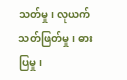သတ်မှု၊ လုယက်သတ်ဖြတ်မှု၊ ဓားပြမှု၊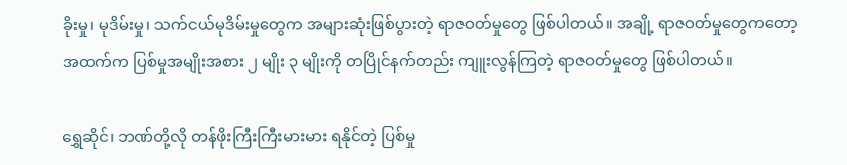ခိုးမှု၊ မုဒိမ်းမှု၊ သက်ငယ်မုဒိမ်းမှုတွေက အများဆုံးဖြစ်ပွားတဲ့ ရာဇဝတ်မှုတွေ ဖြစ်ပါတယ်။ အချို့ ရာဇဝတ်မှုတွေကတော့ အထက်က ပြစ်မှုအမျိုးအစား ၂ မျိုး ၃ မျိုးကို တပြိုင်နက်တည်း ကျူးလွန်ကြတဲ့ ရာဇဝတ်မှုတွေ ဖြစ်ပါတယ်။

ရွှေဆိုင်၊ ဘဏ်တို့လို တန်ဖိုးကြီးကြီးမားမား ရနိုင်တဲ့ ပြစ်မှု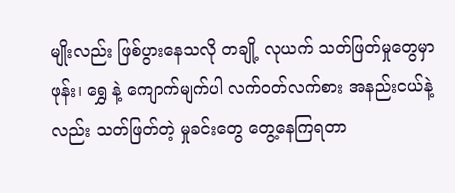မျိုးလည်း ဖြစ်ပွားနေသလို တချို့ လုယက် သတ်ဖြတ်မှုတွေမှာ ဖုန်း၊ ရွှေ နဲ့ ကျောက်မျက်ပါ လက်ဝတ်လက်စား အနည်းငယ်နဲ့လည်း သတ်ဖြတ်တဲ့ မှုခင်းတွေ တွေ့နေကြရတာ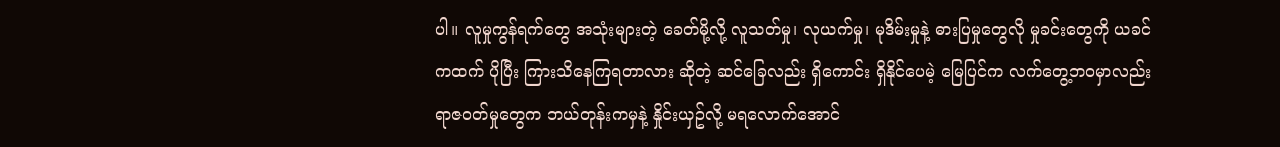ပါ။ လူမှုကွန်ရက်တွေ အသုံးများတဲ့ ခေတ်မို့လို့ လူသတ်မှု၊ လုယက်မှု၊ မုဒိမ်းမှုနဲ့ ဓားပြမှုတွေလို မှုခင်းတွေကို ယခင်ကထက် ပိုပြီး ကြားသိနေကြရတာလား ဆိုတဲ့ ဆင်ခြေလည်း ရှိကောင်း ရှိနိုင်ပေမဲ့ မြေပြင်က လက်တွေ့ဘဝမှာလည်း ရာဇဝတ်မှုတွေက ဘယ်တုန်းကမှနဲ့ နှိုင်းယှဥ်လို့ မရလောက်အောင်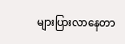များပြားလာနေတာ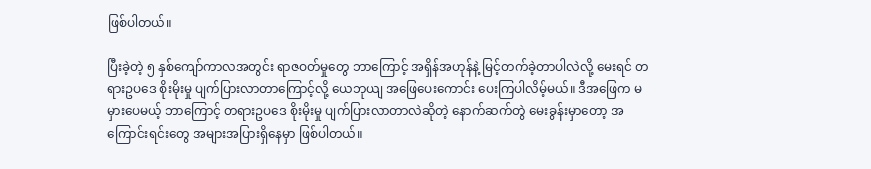ဖြစ်ပါတယ်။

ပြီးခဲ့တဲ့ ၅ နှစ်ကျော်ကာလအတွင်း ရာဇဝတ်မှုတွေ ဘာကြောင့် အရှိန်အဟုန်နဲ့ မြင့်တက်ခဲ့တာပါလဲလို့ မေးရင် တရားဥပဒေ စိုးမိုးမှု ပျက်ပြားလာတာကြောင့်လို့ ယေဘုယျ အဖြေပေးကောင်း ပေးကြပါလိမ့်မယ်။ ဒီအဖြေက မမှားပေမယ့် ဘာကြောင့် တရားဥပဒေ စိုးမိုးမှု ပျက်ပြားလာတာလဲဆိုတဲ့ နောက်ဆက်တွဲ မေးခွန်းမှာတော့ အကြောင်းရင်းတွေ အများအပြားရှိနေမှာ ဖြစ်ပါတယ်။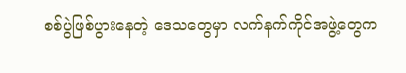စစ်ပွဲဖြစ်ပွားနေတဲ့ ဒေသတွေမှာ လက်နက်ကိုင်အဖွဲ့တွေက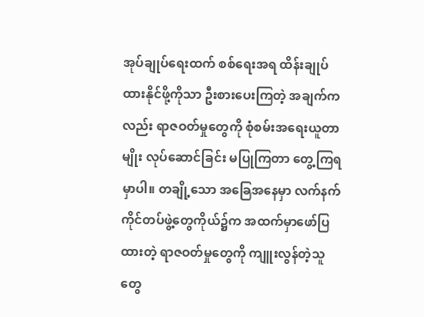အုပ်ချုပ်ရေးထက် စစ်ရေးအရ ထိန်းချုပ်ထားနိုင်ဖို့ကိုသာ ဦးစားပေးကြတဲ့ အချက်ကလည်း ရာဇဝတ်မှုတွေကို စုံစမ်းအရေးယူတာမျိုး လုပ်ဆောင်ခြင်း မပြုကြတာ တွေ့ကြရမှာပါ။ တချို့သော အခြေအနေမှာ လက်နက်ကိုင်တပ်ဖွဲ့တွေကိုယ်၌က အထက်မှာဖော်ပြထားတဲ့ ရာဇဝတ်မှုတွေကို ကျူးလွန်တဲ့သူတွေ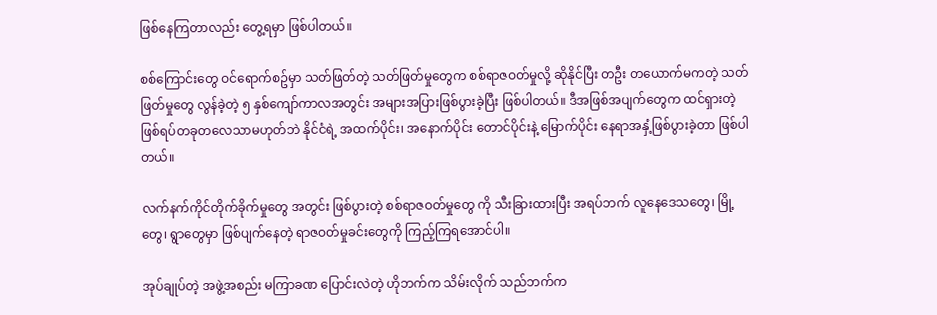ဖြစ်နေကြတာလည်း တွေ့ရမှာ ဖြစ်ပါတယ်။

စစ်ကြောင်းတွေ ဝင်ရောက်စဥ်မှာ သတ်ဖြတ်တဲ့ သတ်ဖြတ်မှုတွေက စစ်ရာဇဝတ်မှုလို့ ဆိုနိုင်ပြီး တဦး တယောက်မကတဲ့ သတ်ဖြတ်မှုတွေ လွန်ခဲ့တဲ့ ၅ နှစ်ကျော်ကာလအတွင်း အများအပြားဖြစ်ပွားခဲ့ပြီး ဖြစ်ပါတယ်။ ဒီအဖြစ်အပျက်တွေက ထင်ရှားတဲ့ ဖြစ်ရပ်တခုတလေသာမဟုတ်ဘဲ နိုင်ငံရဲ့ အထက်ပိုင်း၊ အနောက်ပိုင်း တောင်ပိုင်းနဲ့ မြောက်ပိုင်း နေရာအနှံ့ဖြစ်ပွားခဲ့တာ ဖြစ်ပါတယ်။

လက်နက်ကိုင်တိုက်ခိုက်မှုတွေ အတွင်း ဖြစ်ပွားတဲ့ စစ်ရာဇဝတ်မှုတွေ ကို သီးခြားထားပြီး အရပ်ဘက် လူနေဒေသတွေ၊ မြို့တွေ၊ ရွာတွေမှာ ဖြစ်ပျက်နေတဲ့ ရာဇဝတ်မှုခင်းတွေကို ကြည့်ကြရအောင်ပါ။

အုပ်ချုပ်တဲ့ အဖွဲ့အစည်း မကြာခဏ ပြောင်းလဲတဲ့ ဟိုဘက်က သိမ်းလိုက် သည်ဘက်က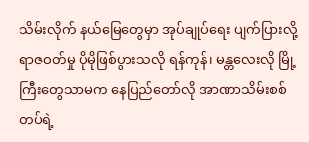သိမ်းလိုက် နယ်မြေတွေမှာ အုပ်ချုပ်ရေး ပျက်ပြားလို့ ရာဇဝတ်မှု ပိုမိုဖြစ်ပွားသလို ရန်ကုန်၊ မန္တလေးလို မြို့ကြီးတွေသာမက နေပြည်တော်လို အာဏာသိမ်းစစ်တပ်ရဲ့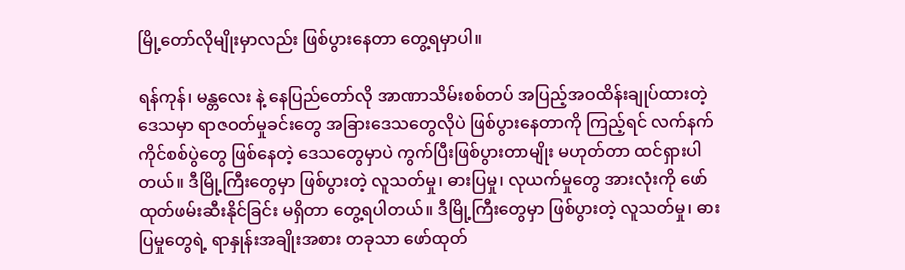မြို့တော်လိုမျိုးမှာလည်း ဖြစ်ပွားနေတာ တွေ့ရမှာပါ။

ရန်ကုန်၊ မန္တလေး နဲ့ နေပြည်တော်လို အာဏာသိမ်းစစ်တပ် အပြည့်အဝထိန်းချုပ်ထားတဲ့ ဒေသမှာ ရာဇဝတ်မှုခင်းတွေ အခြားဒေသတွေလိုပဲ ဖြစ်ပွားနေတာကို ကြည့်ရင် လက်နက်ကိုင်စစ်ပွဲတွေ ဖြစ်နေတဲ့ ဒေသတွေမှာပဲ ကွက်ပြီးဖြစ်ပွားတာမျိုး မဟုတ်တာ ထင်ရှားပါတယ်။ ဒီမြို့ကြီးတွေမှာ ဖြစ်ပွားတဲ့ လူသတ်မှု၊ ဓားပြမှု၊ လုယက်မှုတွေ အားလုံးကို ဖော်ထုတ်ဖမ်းဆီးနိုင်ခြင်း မရှိတာ တွေ့ရပါတယ်။ ဒီမြို့ကြီးတွေမှာ ဖြစ်ပွားတဲ့ လူသတ်မှု၊ ဓားပြမှုတွေရဲ့ ရာနှုန်းအချိုးအစား တခုသာ ဖော်ထုတ်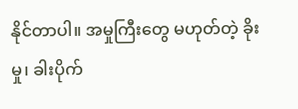နိုင်တာပါ။ အမှုကြီးတွေ မဟုတ်တဲ့ ခိုးမှု၊ ခါးပိုက်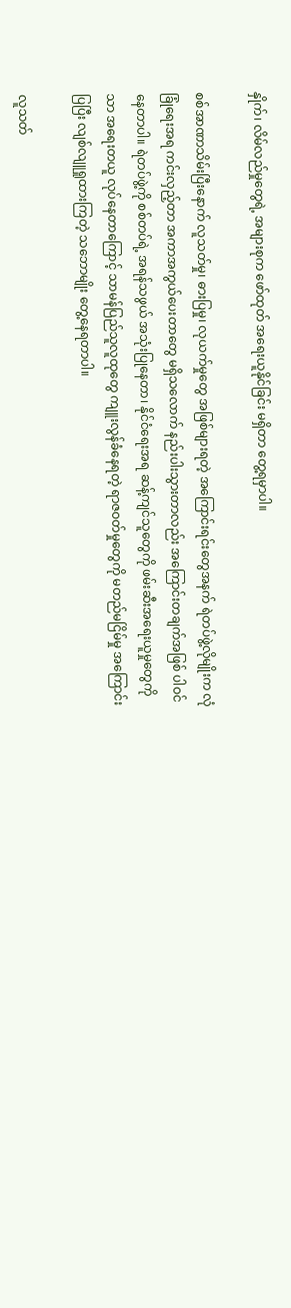နှိုက်၊ လိမ်လည်မှုတွေရဲ့ အများစုက ဖော်ထုတ် အရေးယူနိုင်ခြင်း မရှိတာ တွေ့ရမှာပါ။

စစ်အာဏာသိမ်းပြီးနောက် လူသတ်မှု၊ ဓားပြမှု၊ လုယက်မှုတွေ အဖြစ်များရတဲ့ အကြောင်းရင်းတွေအနက် ရဲတပ်ဖွဲ့လိုမျိုးက လုံခြုံရေးအရ ကင်းလှည့်တာ အကာအကွယ်ပေးတာတွေ မရှိသလောက် နည်းပါးသွားတာလည်း အကြောင်းတချက်အဖြစ် ပါဝင်နေတာပါ။ ရဲတပ်ဖွဲ့ကို စစ်တပ်ရဲ့ အရန်သဖွယ် အသုံးပြုနေတာ၊ နိုင်ငံရေးအရ ဆန့်ကျင်သူတွေကို ဖမ်းဆီးအရေးယူမှုတွေကိုသာ အရေးတယူ လုပ်နေတာကြောင့် သာမန်ပြည်သူလူထုတွေ ကျူးလွန်ခံနေရတဲ့ ရာဇဝတ်မှုတွေကို မတည်မငြိမ်မှု အကြောင်းပြပြီး လျစ်လျူရှုထားကြတဲ့ သဘောမျိုး တွေ့နေရတာပါ။

လူသတ်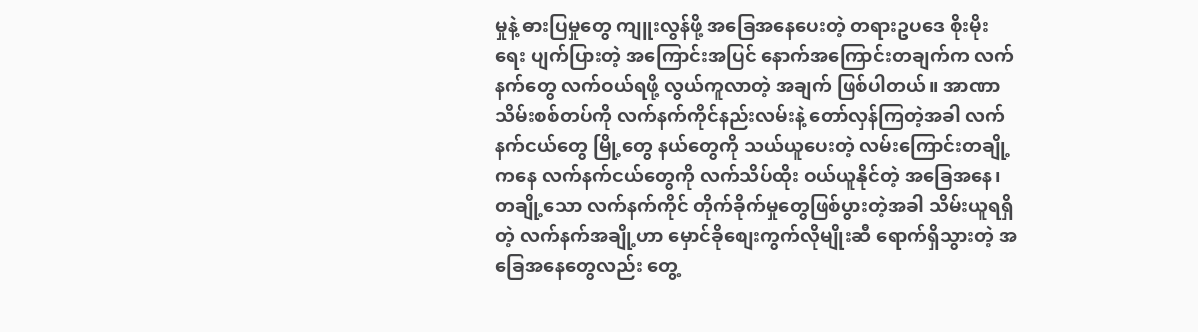မှုနဲ့ ဓားပြမှုတွေ ကျူးလွန်ဖို့ အခြေအနေပေးတဲ့ တရားဥပဒေ စိုးမိုးရေး ပျက်ပြားတဲ့ အကြောင်းအပြင် နောက်အကြောင်းတချက်က လက်နက်တွေ လက်ဝယ်ရဖို့ လွယ်ကူလာတဲ့ အချက် ဖြစ်ပါတယ်။ အာဏာသိမ်းစစ်တပ်ကို လက်နက်ကိုင်နည်းလမ်းနဲ့ တော်လှန်ကြတဲ့အခါ လက်နက်ငယ်တွေ မြို့တွေ နယ်တွေကို သယ်ယူပေးတဲ့ လမ်းကြောင်းတချို့ကနေ လက်နက်ငယ်တွေကို လက်သိပ်ထိုး ဝယ်ယူနိုင်တဲ့ အခြေအနေ၊ တချို့သော လက်နက်ကိုင် တိုက်ခိုက်မှုတွေဖြစ်ပွားတဲ့အခါ သိမ်းယူရရှိတဲ့ လက်နက်အချို့ဟာ မှောင်ခိုစျေးကွက်လိုမျိုးဆီ ရောက်ရှိသွားတဲ့ အခြေအနေတွေလည်း တွေ့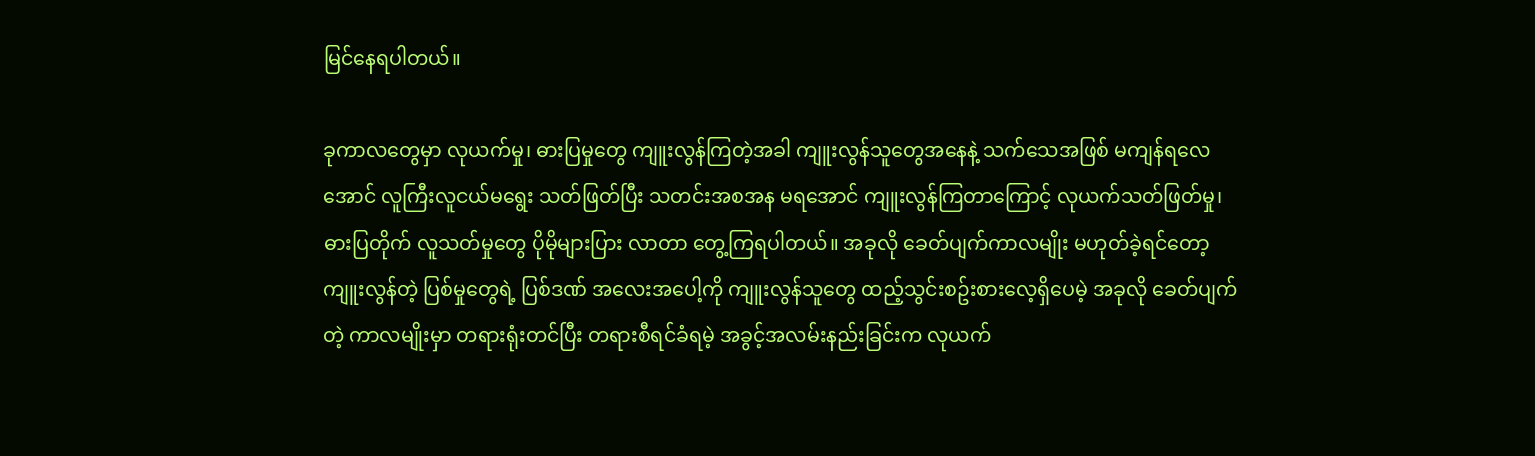မြင်နေရပါတယ်။

ခုကာလတွေမှာ လုယက်မှု၊ ဓားပြမှုတွေ ကျူးလွန်ကြတဲ့အခါ ကျူးလွန်သူတွေအနေနဲ့ သက်သေအဖြစ် မကျန်ရလေအောင် လူကြီးလူငယ်မရွေး သတ်ဖြတ်ပြီး သတင်းအစအန မရအောင် ကျူးလွန်ကြတာကြောင့် လုယက်သတ်ဖြတ်မှု၊ ဓားပြတိုက် လူသတ်မှုတွေ ပိုမိုများပြား လာတာ တွေ့ကြရပါတယ်။ အခုလို ခေတ်ပျက်ကာလမျိုး မဟုတ်ခဲ့ရင်တော့ ကျူးလွန်တဲ့ ပြစ်မှုတွေရဲ့ ပြစ်ဒဏ် အလေးအပေါ့ကို ကျူးလွန်သူတွေ ထည့်သွင်းစဥ်းစားလေ့ရှိပေမဲ့ အခုလို ခေတ်ပျက်တဲ့ ကာလမျိုးမှာ တရားရုံးတင်ပြီး တရားစီရင်ခံရမဲ့ အခွင့်အလမ်းနည်းခြင်းက လုယက်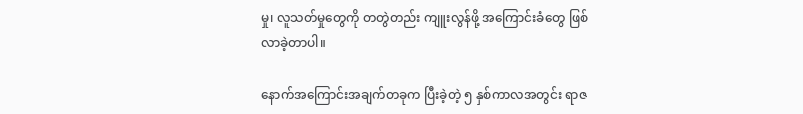မှု၊ လူသတ်မှုတွေကို တတွဲတည်း ကျူးလွန်ဖို့ အကြောင်းခံတွေ ဖြစ်လာခဲ့တာပါ။

နောက်အကြောင်းအချက်တခုက ပြီးခဲ့တဲ့ ၅ နှစ်ကာလအတွင်း ရာဇ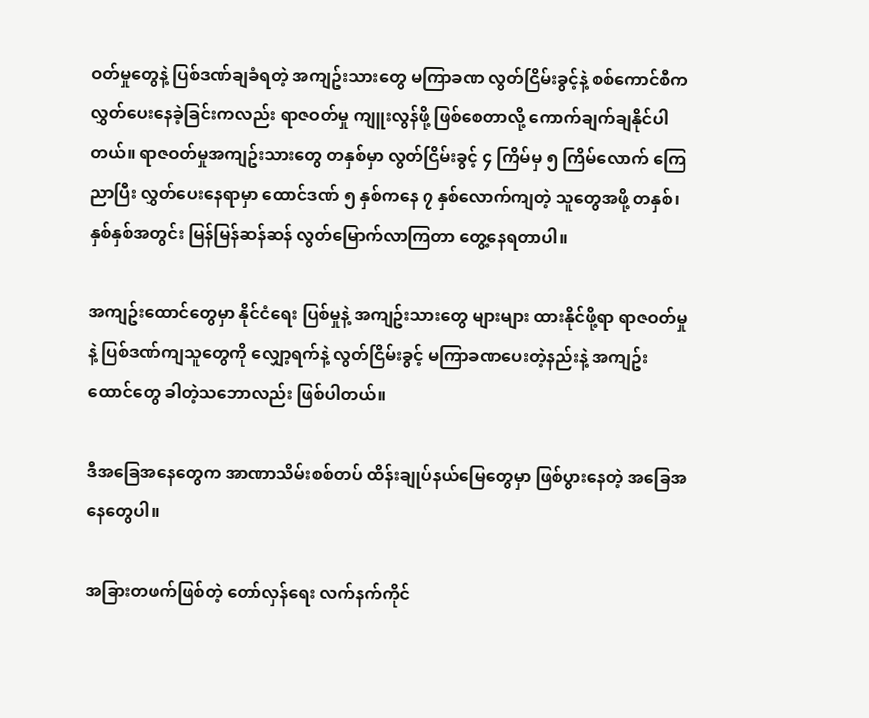ဝတ်မှုတွေနဲ့ ပြစ်ဒဏ်ချခံရတဲ့ အကျဥ်းသားတွေ မကြာခဏ လွတ်ငြိမ်းခွင့်နဲ့ စစ်ကောင်စီက လွှတ်ပေးနေခဲ့ခြင်းကလည်း ရာဇဝတ်မှု ကျူးလွန်ဖို့ ဖြစ်စေတာလို့ ကောက်ချက်ချနိုင်ပါတယ်။ ရာဇဝတ်မှုအကျဥ်းသားတွေ တနှစ်မှာ လွတ်ငြိမ်းခွင့် ၄ ကြိမ်မှ ၅ ကြိမ်လောက် ကြေညာပြီး လွှတ်ပေးနေရာမှာ ထောင်ဒဏ် ၅ နှစ်ကနေ ၇ နှစ်လောက်ကျတဲ့ သူတွေအဖို့ တနှစ်၊ နှစ်နှစ်အတွင်း မြန်မြန်ဆန်ဆန် လွတ်မြောက်လာကြတာ တွေ့နေရတာပါ။

အကျဥ်းထောင်တွေမှာ နိုင်ငံရေး ပြစ်မှုနဲ့ အကျဥ်းသားတွေ များများ ထားနိုင်ဖို့ရာ ရာဇဝတ်မှုနဲ့ ပြစ်ဒဏ်ကျသူတွေကို လျှော့ရက်နဲ့ လွတ်ငြိမ်းခွင့် မကြာခဏပေးတဲ့နည်းနဲ့ အကျဥ်းထောင်တွေ ခါတဲ့သဘောလည်း ဖြစ်ပါတယ်။

ဒီအခြေအနေတွေက အာဏာသိမ်းစစ်တပ် ထိန်းချုပ်နယ်မြေတွေမှာ ဖြစ်ပွားနေတဲ့ အခြေအနေတွေပါ။

အခြားတဖက်ဖြစ်တဲ့ တော်လှန်ရေး လက်နက်ကိုင်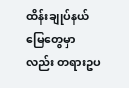ထိန်းချုပ်နယ်မြေတွေမှာလည်း တရားဥပ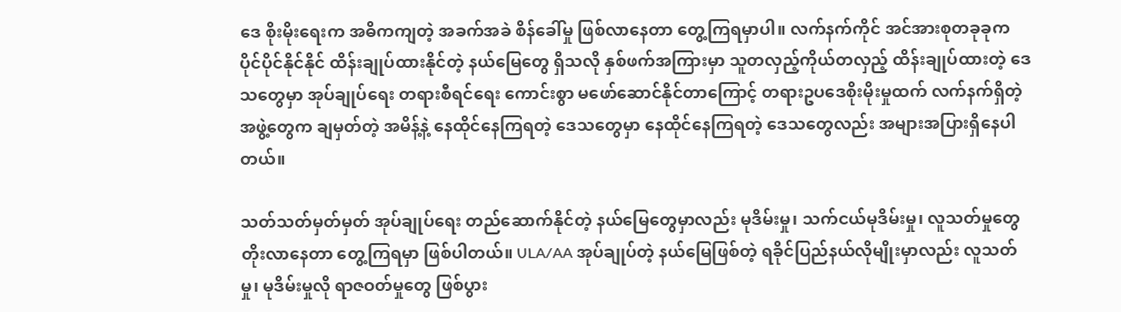ဒေ စိုးမိုးရေးက အဓိကကျတဲ့ အခက်အခဲ စိန်ခေါ်မှု ဖြစ်လာနေတာ တွေ့ကြရမှာပါ။ လက်နက်ကိုင် အင်အားစုတခုခုက ပိုင်ပိုင်နိုင်နိုင် ထိန်းချုပ်ထားနိုင်တဲ့ နယ်မြေတွေ ရှိသလို နှစ်ဖက်အကြားမှာ သူတလှည့်ကိုယ်တလှည့် ထိန်းချုပ်ထားတဲ့ ဒေသတွေမှာ အုပ်ချုပ်ရေး တရားစီရင်ရေး ကောင်းစွာ မဖော်ဆောင်နိုင်တာကြောင့် တရားဥပဒေစိုးမိုးမှုထက် လက်နက်ရှိတဲ့အဖွဲ့တွေက ချမှတ်တဲ့ အမိန့်နဲ့ နေထိုင်နေကြရတဲ့ ဒေသတွေမှာ နေထိုင်နေကြရတဲ့ ဒေသတွေလည်း အများအပြားရှိနေပါတယ်။

သတ်သတ်မှတ်မှတ် အုပ်ချုပ်ရေး တည်ဆောက်နိုင်တဲ့ နယ်မြေတွေမှာလည်း မုဒိမ်းမှု၊ သက်ငယ်မုဒိမ်းမှု၊ လူသတ်မှုတွေ တိုးလာနေတာ တွေ့ကြရမှာ ဖြစ်ပါတယ်။ ULA/AA အုပ်ချုပ်တဲ့ နယ်မြေဖြစ်တဲ့ ရခိုင်ပြည်နယ်လိုမျိုးမှာလည်း လူသတ်မှု၊ မုဒိမ်းမှုလို ရာဇဝတ်မှုတွေ ဖြစ်ပွား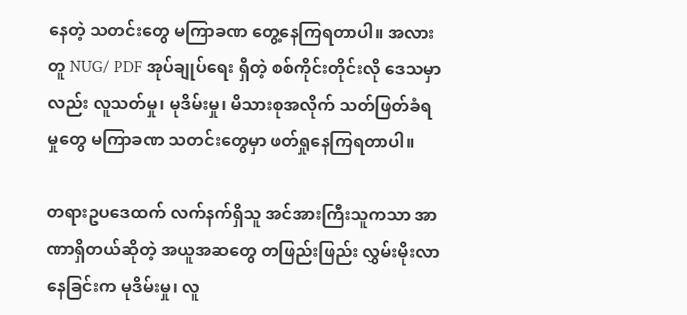နေတဲ့ သတင်းတွေ မကြာခဏ တွေ့နေကြရတာပါ။ အလားတူ NUG/ PDF အုပ်ချုပ်ရေး ရှိတဲ့ စစ်ကိုင်းတိုင်းလို ဒေသမှာလည်း လူသတ်မှု၊ မုဒိမ်းမှု၊ မိသားစုအလိုက် သတ်ဖြတ်ခံရမှုတွေ မကြာခဏ သတင်းတွေမှာ ဖတ်ရှုနေကြရတာပါ။

တရားဥပဒေထက် လက်နက်ရှိသူ အင်အားကြီးသူကသာ အာဏာရှိတယ်ဆိုတဲ့ အယူအဆတွေ တဖြည်းဖြည်း လွှမ်းမိုးလာနေခြင်းက မုဒိမ်းမှု၊ လူ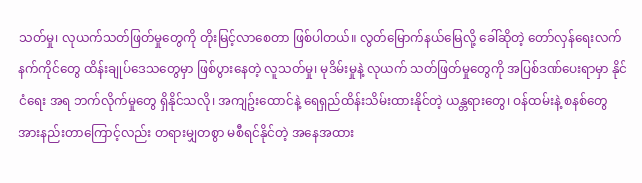သတ်မှု၊ လုယက်သတ်ဖြတ်မှုတွေကို တိုးမြင့်လာစေတာ ဖြစ်ပါတယ်။ လွတ်မြောက်နယ်မြေလို့ ခေါ်ဆိုတဲ့ တော်လှန်ရေးလက်နက်ကိုင်တွေ ထိန်းချုပ်ဒေသတွေမှာ ဖြစ်ပွားနေတဲ့ လူသတ်မှု၊ မုဒိမ်းမှုနဲ့ လုယက် သတ်ဖြတ်မှုတွေကို အပြစ်ဒဏ်ပေးရာမှာ နိုင်ငံရေး အရ ဘက်လိုက်မှုတွေ ရှိနိုင်သလို၊ အကျဥ်းထောင်နဲ့ ရေရှည်ထိန်းသိမ်းထားနိုင်တဲ့ ယန္တရားတွေ၊ ဝန်ထမ်းနဲ့ စနစ်တွေ အားနည်းတာကြောင့်လည်း တရားမျှတစွာ မစီရင်နိုင်တဲ့ အနေအထား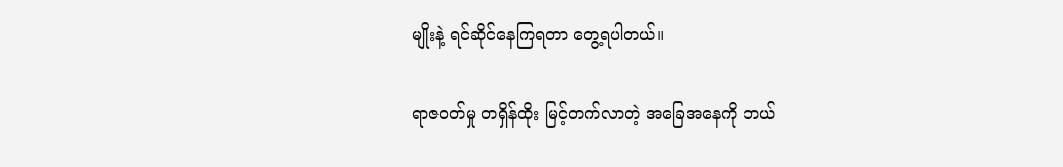မျိုးနဲ့ ရင်ဆိုင်နေကြရတာ တွေ့ရပါတယ်။

ရာဇဝတ်မှု တရှိန်ထိုး မြင့်တက်လာတဲ့ အခြေအနေကို ဘယ်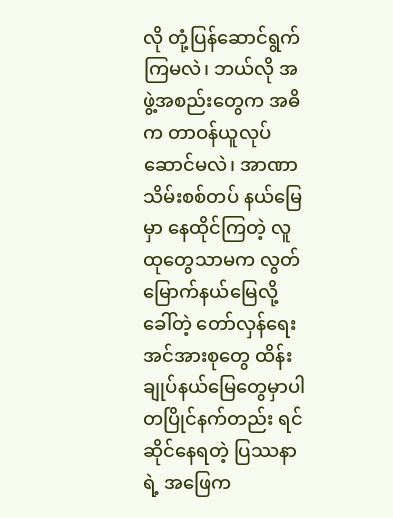လို တုံ့ပြန်ဆောင်ရွက်ကြမလဲ၊ ဘယ်လို အဖွဲ့အစည်းတွေက အဓိက တာဝန်ယူလုပ်ဆောင်မလဲ၊ အာဏာသိမ်းစစ်တပ် နယ်မြေမှာ နေထိုင်ကြတဲ့ လူထုတွေသာမက လွတ်မြောက်နယ်မြေလို့ ခေါ်တဲ့ တော်လှန်ရေးအင်အားစုတွေ ထိန်းချုပ်နယ်မြေတွေမှာပါ တပြိုင်နက်တည်း ရင်ဆိုင်နေရတဲ့ ပြဿနာရဲ့ အဖြေက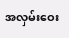အလှမ်းဝေး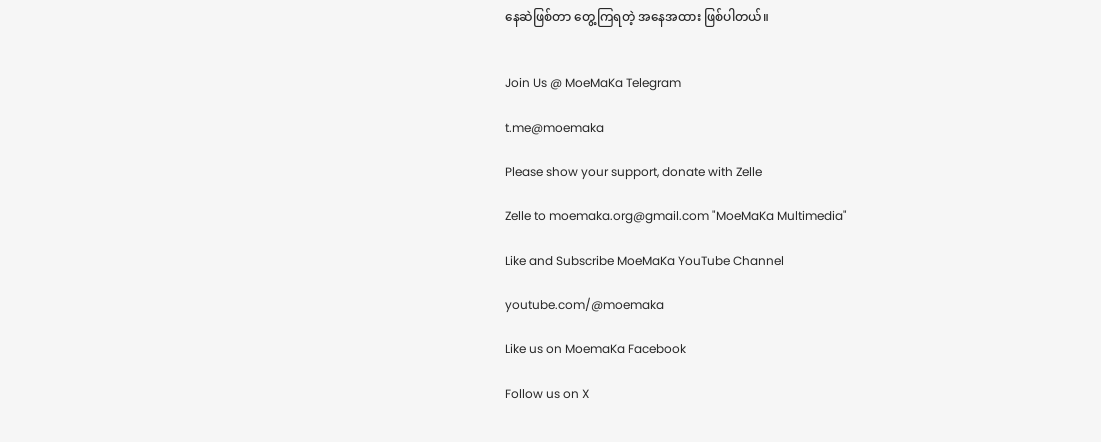နေဆဲဖြစ်တာ တွေ့ကြရတဲ့ အနေအထား ဖြစ်ပါတယ်။


Join Us @ MoeMaKa Telegram

t.me@moemaka

Please show your support, donate with Zelle

Zelle to moemaka.org@gmail.com "MoeMaKa Multimedia"

Like and Subscribe MoeMaKa YouTube Channel

youtube.com/@moemaka

Like us on MoemaKa Facebook

Follow us on X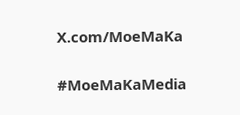X.com/MoeMaKa

#MoeMaKaMedia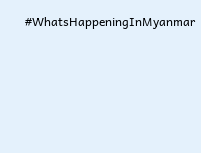#WhatsHappeningInMyanmar